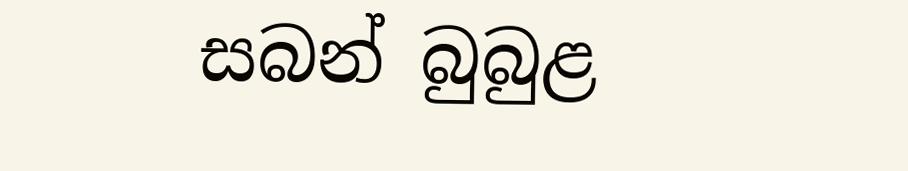සබන් බුබුළ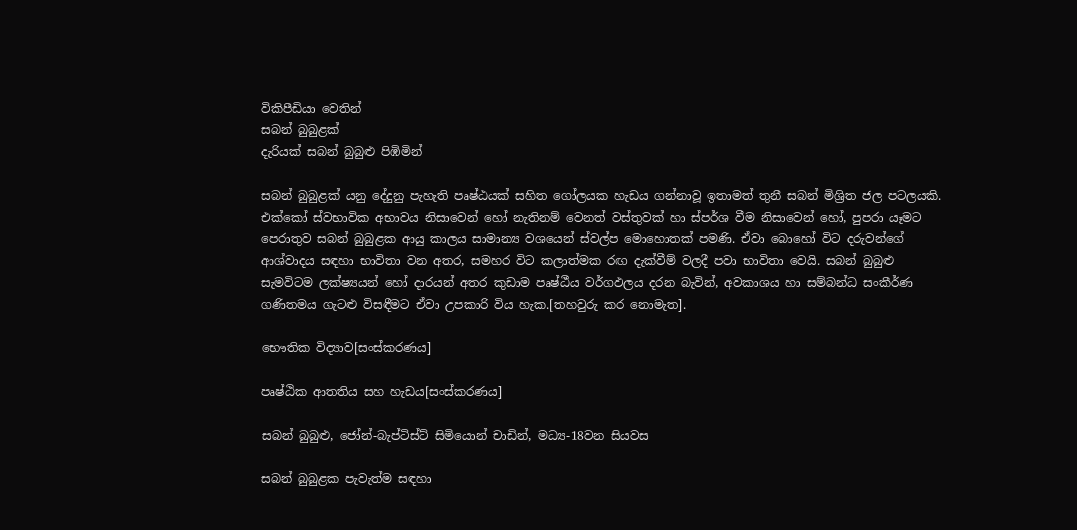විකිපීඩියා වෙතින්
සබන් බුබුළක්
දැරියක් සබන් බුබුළු පිඹිමින්

සබන් බුබුළක් යනු දේදුනු පැහැති පෘෂ්ඨයක් සහිත ගෝලයක හැඩය ගන්නාවූ ඉතාමත් තුනී සබන් මිශ්‍රිත ජල පටලයකි. එක්කෝ ස්වභාවික අභාවය නිසාවෙන් හෝ නැතිනම් වෙනත් වස්තුවක් හා ස්පර්ශ වීම නිසාවෙන් හෝ, පුපරා යෑමට පෙරාතුව සබන් බුබුළක ආයු කාලය සාමාන්‍ය වශයෙන් ස්වල්ප මොහොතක් පමණි. ඒවා බොහෝ විට දරුවන්ගේ ආශ්වාදය සඳහා භාවිතා වන අතර, සමහර විට කලාත්මක රඟ දැක්වීම් වලදී පවා භාවිතා වෙයි. සබන් බුබුළු සැමවිටම ලක්ෂ්‍යයන් හෝ දාරයන් අතර කුඩාම පෘෂ්ඨීය වර්ගඵලය දරන බැවින්, අවකාශය හා සම්බන්ධ සංකීර්ණ ගණිතමය ගැටළු විසඳීමට ඒවා උපකාරි විය හැක.[තහවුරු කර නොමැත].

භෞතික විද්‍යාව[සංස්කරණය]

පෘෂ්ඨික ආතතිය සහ හැඩය[සංස්කරණය]

සබන් බුබුළු, ජෝන්-බැප්ටිස්ට් සිමියොන් චාඩින්, මධ්‍ය-18වන සියවස

සබන් බුබුළක පැවැත්ම සඳහා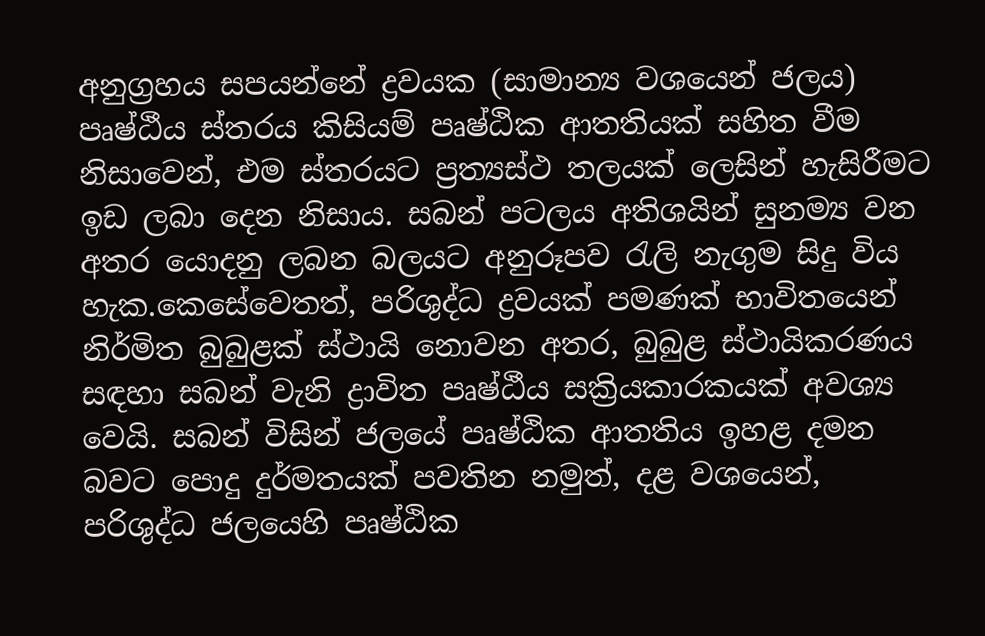අනුග්‍රහය සපයන්නේ ද්‍රවයක (සාමාන්‍ය වශයෙන් ජලය) පෘෂ්ඨීය ස්තරය කිසියම් පෘෂ්ඨික ආතතියක් සහිත වීම නිසාවෙන්, එම ස්තරයට ප්‍රත්‍යස්ථ තලයක් ලෙසින් හැසිරීමට ඉඩ ලබා දෙන නිසාය. සබන් පටලය අතිශයින් සුනම්‍ය වන අතර යොදනු ලබන බලයට අනුරූපව රැලි නැගුම සිදු විය හැක.කෙසේවෙතත්, පරිශුද්ධ ද්‍රවයක් පමණක් භාවිතයෙන් නිර්මිත බුබුළක් ස්ථායි නොවන අතර, බුබුළ ස්ථායිකරණය සඳහා සබන් වැනි ද්‍රාවිත පෘෂ්ඨීය සක්‍රියකාරකයක් අවශ්‍ය වෙයි. සබන් විසින් ජලයේ පෘෂ්ඨික ආතතිය ඉහළ දමන බවට පොදු දුර්මතයක් පවතින නමුත්, දළ වශයෙන්, පරිශුද්ධ ජලයෙහි පෘෂ්ඨික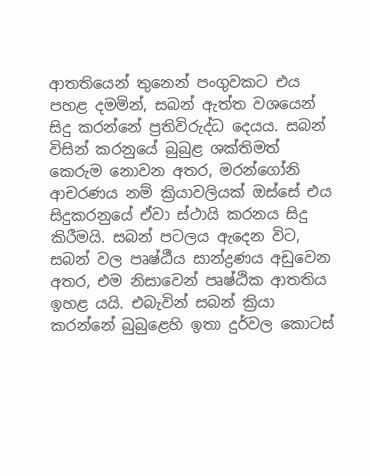ආතතියෙන් තුනෙන් පංගුවකට එය පහළ දමමින්, සබන් ඇත්ත වශයෙන් සිදු කරන්නේ ප්‍රතිවිරුද්ධ දෙයය. සබන් විසින් කරනුයේ බුබුළ ශක්තිමත් කෙරුම නොවන අතර, මරන්ගෝනි ආචරණය නම් ක්‍රියාවලියක් ඔස්සේ එය සිදුකරනුයේ ඒවා ස්ථායි කරනය සිදු කිරීමයි. සබන් පටලය ඇදෙන විට, සබන් වල පෘෂ්ඨීය සාන්ද්‍රණය අඩුවෙන අතර, එම නිසාවෙන් පෘෂ්ඨික ආතතිය ඉහළ යයි. එබැවින් සබන් ක්‍රියා කරන්නේ බුබුළෙහි ඉතා දුර්වල කොටස්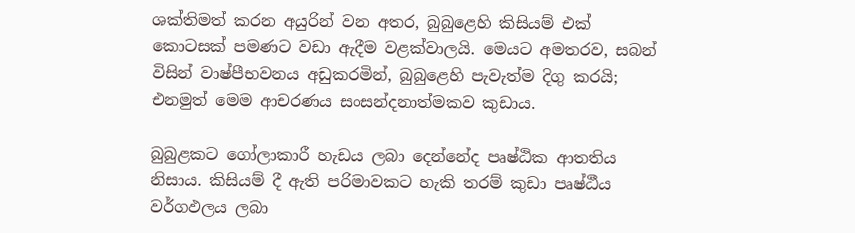ශක්තිමත් කරන අයුරින් වන අතර, බුබුළෙහි කිසියම් එක් කොටසක් පමණට වඩා ඇදීම වළක්වාලයි. මෙයට අමතරව, සබන් විසින් වාෂ්පීභවනය අඩුකරමින්, බුබුළෙහි පැවැත්ම දිගු කරයි; එනමුත් මෙම ආචරණය සංසන්දනාත්මකව කුඩාය.

බුබුළකට ගෝලාකාරී හැඩය ලබා දෙන්නේද පෘෂ්ඨික ආතතිය නිසාය. කිසියම් දී ඇති පරිමාවකට හැකි තරම් කුඩා පෘෂ්ඨීය වර්ගඵලය ලබා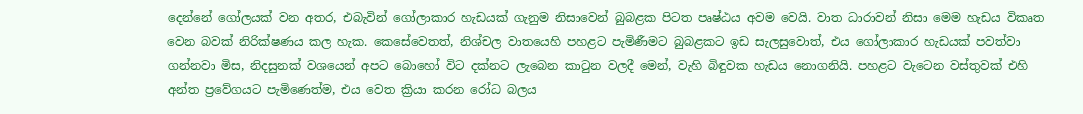දෙන්නේ ගෝලයක් වන අතර, එබැවින් ගෝලාකාර හැඩයක් ගැනුම නිසාවෙන් බුබළක පිටත පෘෂ්ඨය අවම වෙයි. වාත ධාරාවන් නිසා මෙම හැඩය විකෘත වෙන බවක් නිරික්ෂණය කල හැක. කෙසේවෙතත්, නිශ්චල වාතයෙහි පහළට පැමිණීමට බුබළකට ඉඩ සැලසුවොත්, එය ගෝලාකාර හැඩයක් පවත්වා ගන්නවා මිස, නිදසුනක් වශයෙන් අපට බොහෝ විට දක්නට ලැබෙන කාටුන වලදී මෙන්, වැහි බිඳුවක හැඩය නොගනියි. පහළට වැටෙන වස්තුවක් එහි අන්ත ප්‍රවේගයට පැමිණෙත්ම, එය වෙත ක්‍රියා කරන රෝධ බලය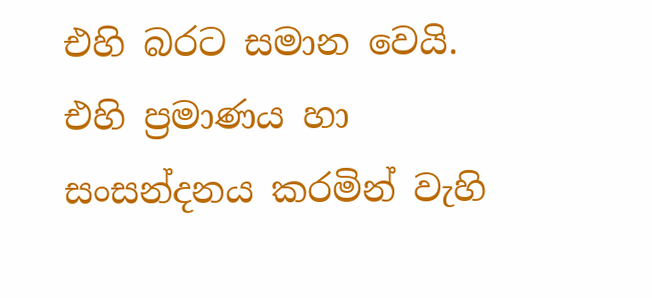එහි බරට සමාන වෙයි. එහි ප්‍රමාණය හා සංසන්දනය කරමින් වැහි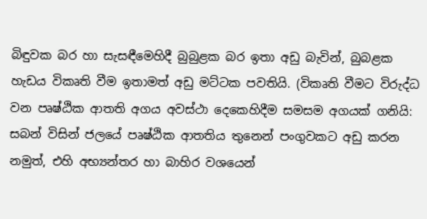බිඳුවක බර හා සැසඳීමෙහිදී බුබුළක බර ඉතා අඩු බැවින්, බුබළක හැඩය විකෘති වීම ඉතාමත් අඩු මට්ටක පවතියි. (විකෘති වීමට විරුද්ධ වන පෘෂ්ඨික ආතති අගය අවස්ථා දෙකෙහිදීම සමසම අගයක් ගනියි: සබන් විසින් ජලයේ පෘෂ්ඨික ආතතිය තුනෙන් පංගුවකට අඩු කරන නමුත්, එහි අභ්‍යන්තර හා බාහිර වශයෙන්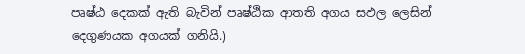පෘෂ්ඨ දෙකක් ඇති බැවින් පෘෂ්ඨික ආතති අගය සඵල ලෙසින් දෙගුණයක අගයක් ගනියි.)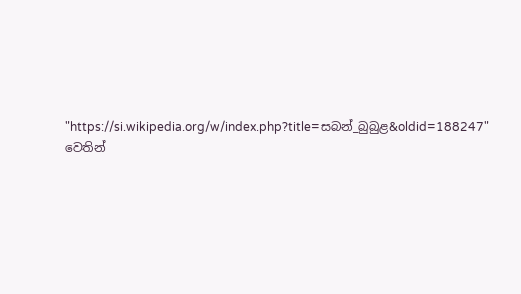"https://si.wikipedia.org/w/index.php?title=සබන්_බුබුළ&oldid=188247" වෙතින්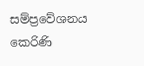සම්ප්‍රවේශනය කෙරිණි